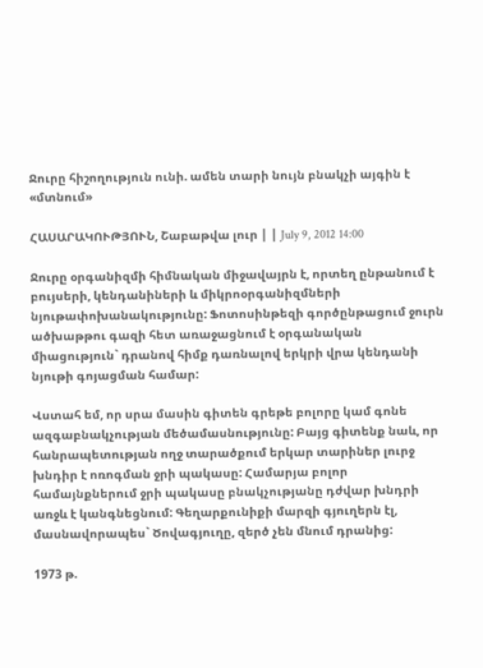Ջուրը հիշողություն ունի. ամեն տարի նույն բնակչի այգին է «մտնում»

ՀԱՍԱՐԱԿՈՒԹՅՈՒՆ, Շաբաթվա լուր | | July 9, 2012 14:00

Ջուրը օրգանիզմի հիմնական միջավայրն է, որտեղ ընթանում է բույսերի, կենդանիների և միկրոօրգանիզմների նյութափոխանակությունը: Ֆոտոսինթեզի գործընթացում ջուրն ածխաթթու գազի հետ առաջացնում է օրգանական միացություն` դրանով հիմք դառնալով երկրի վրա կենդանի նյութի գոյացման համար:

Վստահ եմ, որ սրա մասին գիտեն գրեթե բոլորը կամ գոնե ազգաբնակչության մեծամասնությունը: Բայց գիտենք նաև, որ հանրապետության ողջ տարածքում երկար տարիներ լուրջ խնդիր է ոռոգման ջրի պակասը: Համարյա բոլոր համայնքներում ջրի պակասը բնակչությանը դժվար խնդրի առջև է կանգնեցնում: Գեղարքունիքի մարզի գյուղերն էլ, մասնավորապես` Ծովագյուղը, զերծ չեն մնում դրանից:

1973 թ.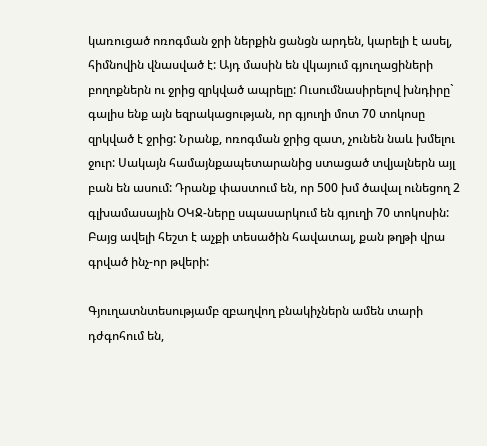կառուցած ոռոգման ջրի ներքին ցանցն արդեն, կարելի է ասել, հիմնովին վնասված է: Այդ մասին են վկայում գյուղացիների բողոքներն ու ջրից զրկված ապրելը: Ուսումնասիրելով խնդիրը` գալիս ենք այն եզրակացության, որ գյուղի մոտ 70 տոկոսը զրկված է ջրից: Նրանք, ոռոգման ջրից զատ, չունեն նաև խմելու ջուր: Սակայն համայնքապետարանից ստացած տվյալներն այլ բան են ասում: Դրանք փաստում են, որ 500 խմ ծավալ ունեցող 2 գլխամասային ՕԿՋ-ները սպասարկում են գյուղի 70 տոկոսին: Բայց ավելի հեշտ է աչքի տեսածին հավատալ, քան թղթի վրա գրված ինչ-որ թվերի:

Գյուղատնտեսությամբ զբաղվող բնակիչներն ամեն տարի դժգոհում են,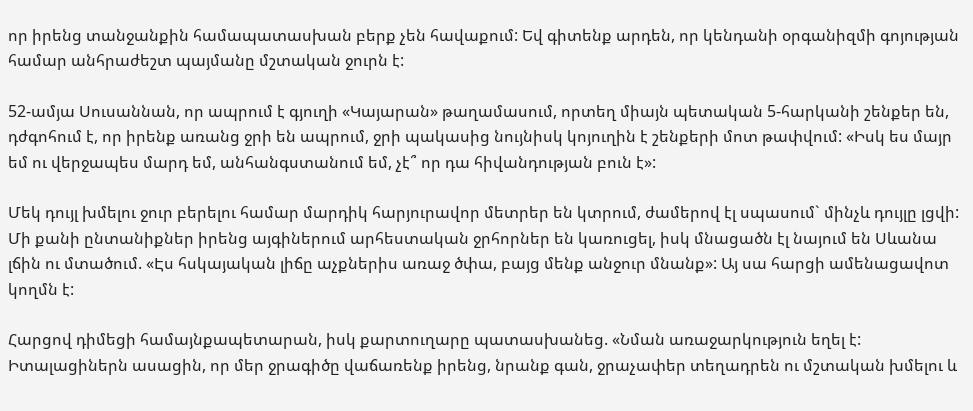որ իրենց տանջանքին համապատասխան բերք չեն հավաքում: Եվ գիտենք արդեն, որ կենդանի օրգանիզմի գոյության համար անհրաժեշտ պայմանը մշտական ջուրն է:

52-ամյա Սուսաննան, որ ապրում է գյուղի «Կայարան» թաղամասում, որտեղ միայն պետական 5-հարկանի շենքեր են, դժգոհում է, որ իրենք առանց ջրի են ապրում, ջրի պակասից նույնիսկ կոյուղին է շենքերի մոտ թափվում: «Իսկ ես մայր եմ ու վերջապես մարդ եմ, անհանգստանում եմ, չէ՞ որ դա հիվանդության բուն է»:

Մեկ դույլ խմելու ջուր բերելու համար մարդիկ հարյուրավոր մետրեր են կտրում, ժամերով էլ սպասում` մինչև դույլը լցվի: Մի քանի ընտանիքներ իրենց այգիներում արհեստական ջրհորներ են կառուցել, իսկ մնացածն էլ նայում են Սևանա լճին ու մտածում. «Էս հսկայական լիճը աչքներիս առաջ ծփա, բայց մենք անջուր մնանք»: Այ սա հարցի ամենացավոտ կողմն է:

Հարցով դիմեցի համայնքապետարան, իսկ քարտուղարը պատասխանեց. «Նման առաջարկություն եղել է: Իտալացիներն ասացին, որ մեր ջրագիծը վաճառենք իրենց, նրանք գան, ջրաչափեր տեղադրեն ու մշտական խմելու և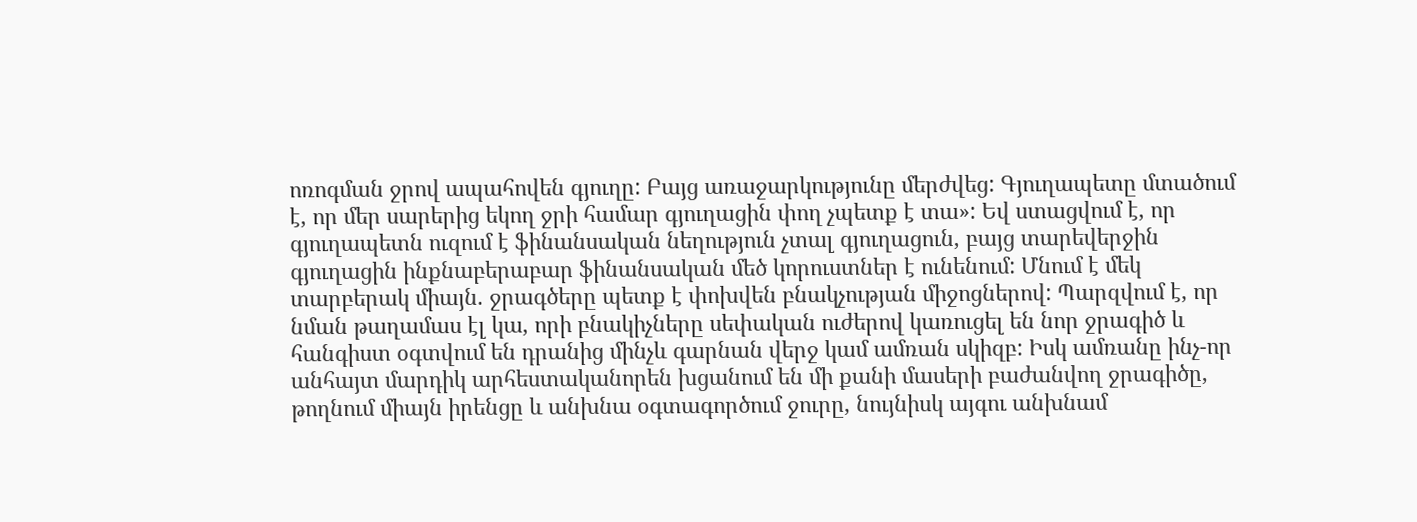ոռոգման ջրով ապահովեն գյուղը: Բայց առաջարկությունը մերժվեց: Գյուղապետը մտածում է, որ մեր սարերից եկող ջրի համար գյուղացին փող չպետք է տա»: Եվ ստացվում է, որ գյուղապետն ուզում է ֆինանսական նեղություն չտալ գյուղացուն, բայց տարեվերջին գյուղացին ինքնաբերաբար ֆինանսական մեծ կորուստներ է ունենում: Մնում է մեկ տարբերակ միայն. ջրագծերը պետք է փոխվեն բնակչության միջոցներով: Պարզվում է, որ նման թաղամաս էլ կա, որի բնակիչները սեփական ուժերով կառուցել են նոր ջրագիծ և հանգիստ օգտվում են դրանից մինչև գարնան վերջ կամ ամռան սկիզբ: Իսկ ամռանը ինչ-որ անհայտ մարդիկ արհեստականորեն խցանում են մի քանի մասերի բաժանվող ջրագիծը, թողնում միայն իրենցը և անխնա օգտագործում ջուրը, նույնիսկ այգու անխնամ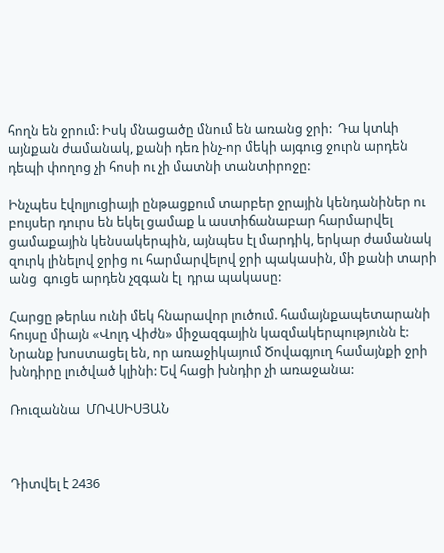հողն են ջրում: Իսկ մնացածը մնում են առանց ջրի:  Դա կտևի այնքան ժամանակ, քանի դեռ ինչ-որ մեկի այգուց ջուրն արդեն դեպի փողոց չի հոսի ու չի մատնի տանտիրոջը:

Ինչպես էվոլյուցիայի ընթացքում տարբեր ջրային կենդանիներ ու բույսեր դուրս են եկել ցամաք և աստիճանաբար հարմարվել ցամաքային կենսակերպին, այնպես էլ մարդիկ, երկար ժամանակ զուրկ լինելով ջրից ու հարմարվելով ջրի պակասին, մի քանի տարի անց  գուցե արդեն չզգան էլ  դրա պակասը:

Հարցը թերևս ունի մեկ հնարավոր լուծում. համայնքապետարանի հույսը միայն «Վոլդ Վիժն» միջազգային կազմակերպությունն է: Նրանք խոստացել են, որ առաջիկայում Ծովագյուղ համայնքի ջրի խնդիրը լուծված կլինի: Եվ հացի խնդիր չի առաջանա:

Ռուզաննա  ՄՈՎՍԻՍՅԱՆ



Դիտվել է 2436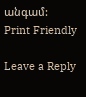անգամ:
Print Friendly

Leave a Reply